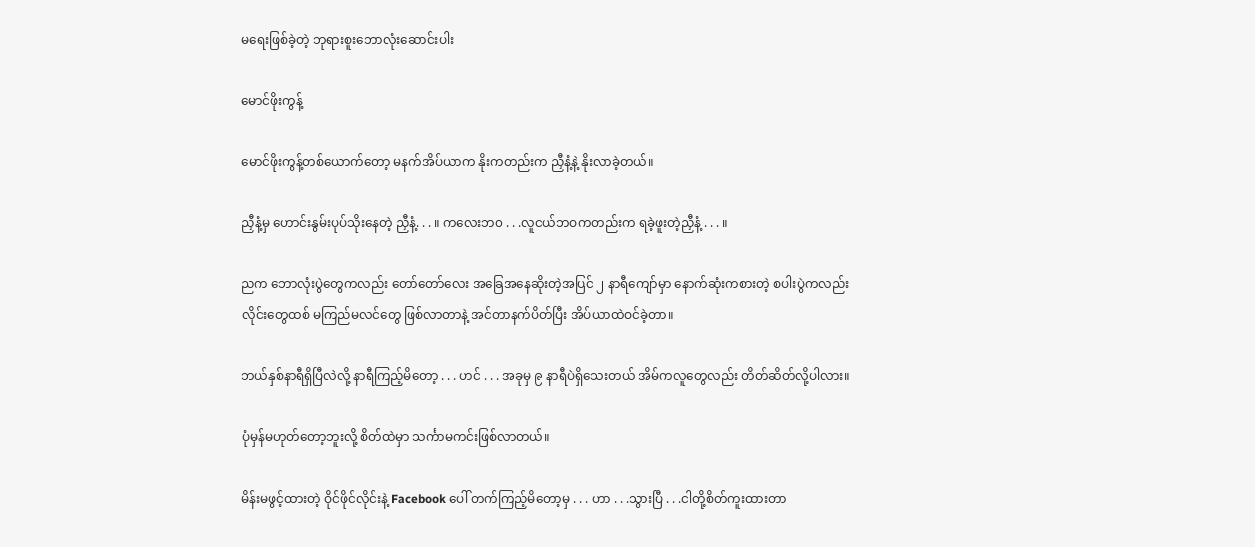မရေးဖြစ်ခဲ့တဲ့ ဘုရားစူးဘောလုံးဆောင်းပါး

မောင်ဖိုးကွန့်

မောင်ဖိုးကွန့်တစ်ယောက်တော့ မနက်အိပ်ယာက နိုးကတည်းက ညှီနံ့နဲ့ နိုးလာခဲ့တယ်။

ညှီနံ့မှ ဟောင်းနွမ်းပုပ်သိုးနေတဲ့ ညှီနံ့. . . ။ ကလေးဘ၀ . . .လူငယ်ဘဝကတည်းက ရခဲ့ဖူးတဲ့ညှီနံ့ . . . ။

ညက ဘောလုံးပွဲတွေကလည်း တော်တော်လေး အခြေအနေဆိုးတဲ့အပြင် ၂ နာရီကျော်မှာ နောက်ဆုံးကစားတဲ့ စပါးပွဲကလည်း လိုင်းတွေထစ် မကြည်မလင်တွေ ဖြစ်လာတာနဲ့ အင်တာနက်ပိတ်ပြီး အိပ်ယာထဲဝင်ခဲ့တာ။

ဘယ်နှစ်နာရီရှိပြီလဲလို့ နာရီကြည့်မိတော့ . . . ဟင် . . . အခုမှ ၉ နာရီပဲရှိသေးတယ် အိမ်ကလူတွေလည်း တိတ်ဆိတ်လို့ပါလား။

ပုံမှန်မဟုတ်တော့ဘူးလို့ စိတ်ထဲမှာ သင်္ကာမကင်းဖြစ်လာတယ်။

မိန်းမဖွင့်ထားတဲ့ ဝိုင်ဖိုင်လိုင်းနဲ့ Facebook ပေါ် တက်ကြည့်မိတော့မှ . . . ဟာ . . .သွားပြီ . . .ငါတို့စိတ်ကူးထားတာ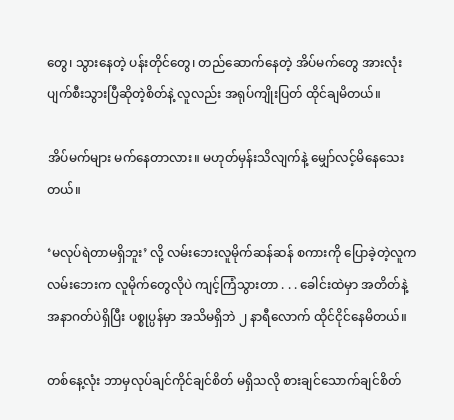တွေ၊ သွားနေတဲ့ ပန်းတိုင်တွေ၊ တည်ဆောက်နေတဲ့ အိပ်မက်တွေ အားလုံးပျက်စီးသွားပြီဆိုတဲ့စိတ်နဲ့ လူလည်း အရုပ်ကျိုးပြတ် ထိုင်ချမိတယ်။

အိပ်မက်များ မက်နေတာလား။ မဟုတ်မှန်းသိလျက်နဲ့ မျှော်လင့်မိနေသေးတယ်။

‘မလုပ်ရဲတာမရှိဘူး’ လို့ လမ်းဘေးလူမိုက်ဆန်ဆန် စကားကို ပြောခဲ့တဲ့လူက လမ်းဘေးက လူမိုက်တွေလိုပဲ ကျင့်ကြံသွားတာ . . . ခေါင်းထဲမှာ အတိတ်နဲ့ အနာဂတ်ပဲရှိပြီး ပစ္စုပ္ပန်မှာ အသိမရှိဘဲ ၂ နာရီလောက် ထိုင်ငိုင်နေမိတယ်။

တစ်နေ့လုံး ဘာမှလုပ်ချင်ကိုင်ချင်စိတ် မရှိသလို စားချင်သောက်ချင်စိတ်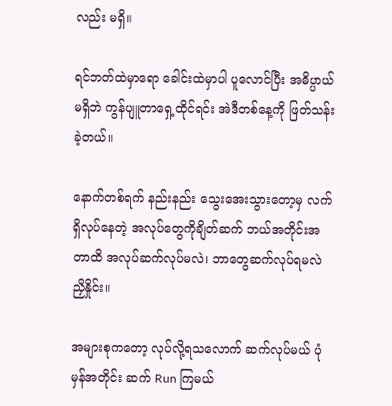လည်း မရှိ။

ရင်ဘတ်ထဲမှာရော ခေါင်းထဲမှာပါ ပူလောင်ပြီး အဓိပ္ပာယ်မရှိဘဲ ကွန်ပျူတာရှေ့ထိုင်ရင်း အဲဒီတစ်နေ့ကို ဖြတ်သန်းခဲ့တယ်။

နောက်တစ်ရက် နည်းနည်း သွေးအေးသွားတော့မှ လက်ရှိလုပ်နေတဲ့ အလုပ်တွေကိုချိတ်ဆက် ဘယ်အတိုင်းအတာထိ အလုပ်ဆက်လုပ်မလဲ၊ ဘာတွေဆက်လုပ်ရမလဲ ညှိနှိုင်း။

အများစုကတော့ လုပ်လို့ရသလောက် ဆက်လုပ်မယ် ပုံမှန်အတိုင်း ဆက် Run ကြမယ်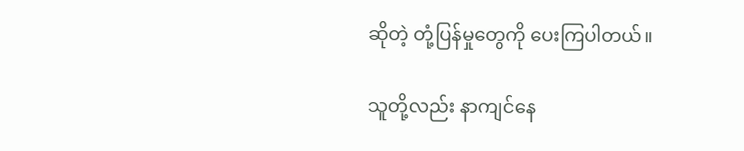ဆိုတဲ့ တုံ့ပြန်မှုတွေကို ပေးကြပါတယ်။

သူတို့လည်း နာကျင်နေ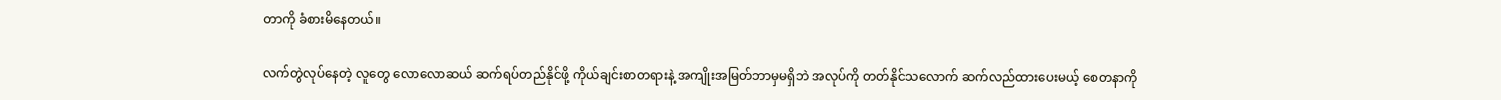တာကို ခံစားမိနေတယ်။

လက်တွဲလုပ်နေတဲ့ လူတွေ လောလောဆယ် ဆက်ရပ်တည်နိုင်ဖို့ ကိုယ်ချင်းစာတရားနဲ့ အကျိုးအမြတ်ဘာမှမရှိဘဲ အလုပ်ကို တတ်နိုင်သလောက် ဆက်လည်ထားပေးမယ့် စေတနာကို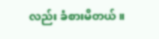လည်း ခံစားမိတယ်။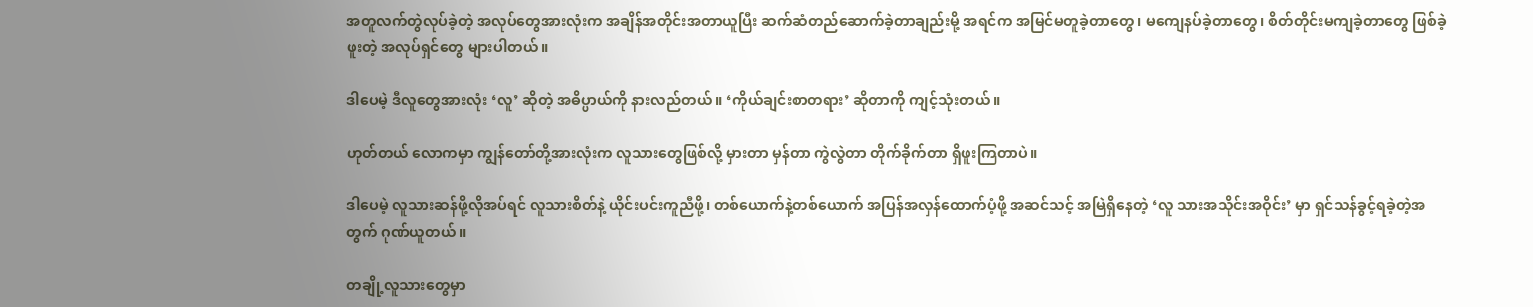အတူလက်တွဲလုပ်ခဲ့တဲ့ အလုပ်တွေအားလုံးက အချိန်အတိုင်းအတာယူပြီး ဆက်ဆံတည်ဆောက်ခဲ့တာချည်းမို့ အရင်က အမြင်မတူခဲ့တာတွေ၊ မကျေနပ်ခဲ့တာတွေ၊ စိတ်တိုင်းမကျခဲ့တာတွေ ဖြစ်ခဲ့ဖူးတဲ့ အလုပ်ရှင်တွေ များပါတယ်။

ဒါပေမဲ့ ဒီလူတွေအားလုံး ‘လူ’ ဆိုတဲ့ အဓိပ္ပာယ်ကို နားလည်တယ်။ ‘ကိုယ်ချင်းစာတရား’ ဆိုတာကို ကျင့်သုံးတယ်။

ဟုတ်တယ် လောကမှာ ကျွန်တော်တို့အားလုံးက လူသားတွေဖြစ်လို့ မှားတာ မှန်တာ ကွဲလွဲတာ တိုက်ခိုက်တာ ရှိဖူးကြတာပဲ။

ဒါပေမဲ့ လူသားဆန်ဖို့လိုအပ်ရင် လူသားစိတ်နဲ့ ယိုင်းပင်းကူညီဖို့၊ တစ်ယောက်နဲ့တစ်ယောက် အပြန်အလှန်ထောက်ပံ့ဖို့ အဆင်သင့် အမြဲရှိနေတဲ့ ‘လူ သားအသိုင်းအဝိုင်း’ မှာ ရှင်သန်ခွင့်ရခဲ့တဲ့အတွက် ဂုဏ်ယူတယ်။

တချို့လူသားတွေမှာ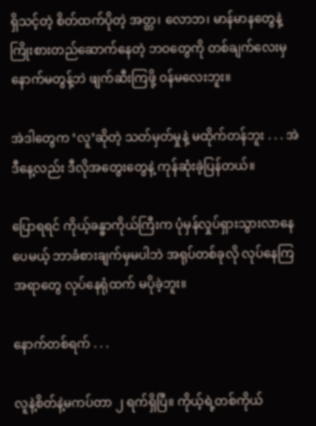ရှိသင့်တဲ့ စိတ်ထက်ပိုတဲ့ အတ္တ၊ လောဘ၊ မာန်မာနတွေနဲ့ ကြိုးစားတည်ဆောက်နေတဲ့ ဘဝတွေကို တစ်ချက်လေးမှ နောက်မတွန့်ဘဲ ဖျက်ဆီးကြဖို့ ဝန်မလေးဘူး။

အဲဒါတွေက ‘လူ’ဆိုတဲ့ သတ်မှတ်မှုနဲ့ မထိုက်တန်ဘူး . . . အဲဒီနေ့လည်း ဒီလိုအတွေးတွေနဲ့ ကုန်ဆုံးခဲ့ပြန်တယ်။

ပြောရရင် ကိုယ့်ခန္ဓာကိုယ်ကြီးက ပုံမှန်လှုပ်ရှားသွားလာနေပေမယ့် ဘာခံစားချက်မှမပါဘဲ အရုပ်တစ်ခုလို လုပ်နေကြအရာတွေ လုပ်နေရုံထက် မပိုခဲ့ဘူး။

နောက်တစ်ရက် . . .

လူနဲ့စိတ်နဲ့မကပ်တာ ၂ ရက်ရှိပြီ။ ကိုယ့်ရဲ့တစ်ကိုယ်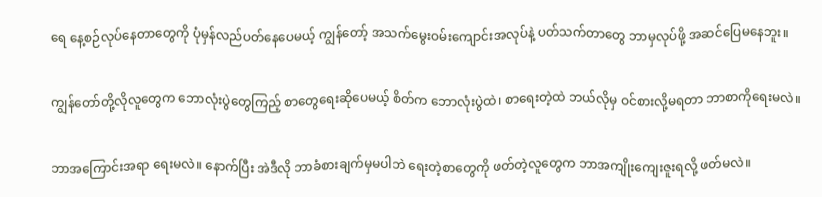ရေ နေ့စဉ်လုပ်နေတာတွေကို ပုံမှန်လည်ပတ်နေပေမယ့် ကျွန်တော့် အသက်မွေးဝမ်းကျောင်းအလုပ်နဲ့ ပတ်သက်တာတွေ ဘာမှလုပ်ဖို့ အဆင်ပြေမနေဘူး။

ကျွန်တော်တို့လိုလူတွေက ဘောလုံးပွဲတွေကြည့် စာတွေရေးဆိုပေမယ့် စိတ်က ဘောလုံးပွဲထဲ၊ စာရေးတဲ့ထဲ ဘယ်လိုမှ ဝင်စားလို့မရတာ ဘာစာကိုရေးမလဲ။

ဘာအကြောင်းအရာ ရေးမလဲ။ နောက်ပြီး အဲဒီလို ဘာခံစားချက်မှမပါဘဲ ရေးတဲ့စာတွေကို ဖတ်တဲ့လူတွေက ဘာအကျိုးကျေးဇူးရလို့ ဖတ်မလဲ။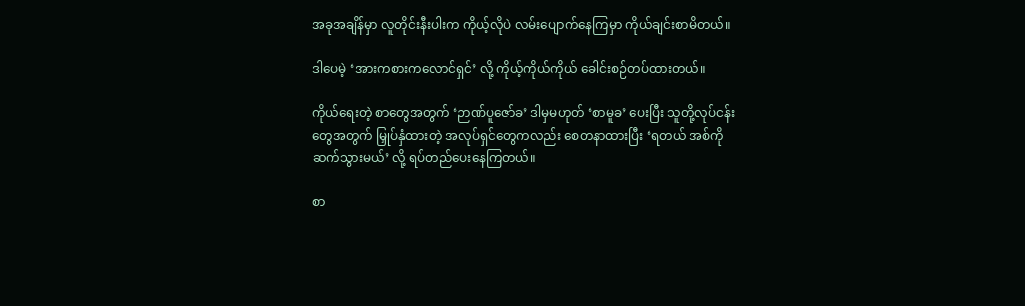အခုအချိန်မှာ လူတိုင်းနီးပါးက ကိုယ့်လိုပဲ လမ်းပျောက်နေကြမှာ ကိုယ်ချင်းစာမိတယ်။

ဒါပေမဲ့ ‘အားကစားကလောင်ရှင်’ လို့ ကိုယ့်ကိုယ်ကိုယ် ခေါင်းစဉ်တပ်ထားတယ်။

ကိုယ်ရေးတဲ့ စာတွေအတွက် ‘ဉာဏ်ပူဇော်ခ’ ဒါမှမဟုတ် ‘စာမူခ’ ပေးပြီး သူတို့လုပ်ငန်းတွေအတွက် မြှုပ်နှံထားတဲ့ အလုပ်ရှင်တွေကလည်း စေတနာထားပြီး ‘ရတယ် အစ်ကို ဆက်သွားမယ်’ လို့ ရပ်တည်ပေးနေကြတယ်။

စာ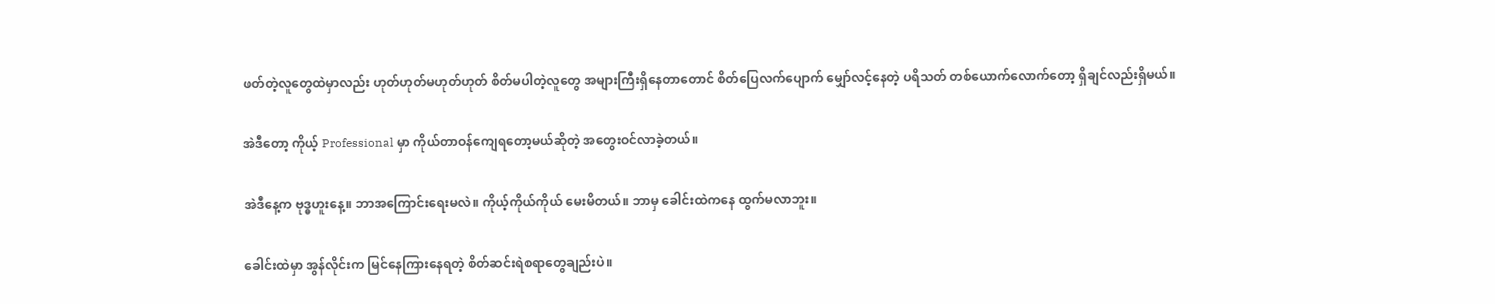ဖတ်တဲ့လူတွေထဲမှာလည်း ဟုတ်ဟုတ်မဟုတ်ဟုတ် စိတ်မပါတဲ့လူတွေ အများကြီးရှိနေတာတောင် စိတ်ပြေလက်ပျောက် မျှော်လင့်နေတဲ့ ပရိသတ် တစ်ယောက်လောက်တော့ ရှိချင်လည်းရှိမယ်။

အဲဒီတော့ ကိုယ့် Professional မှာ ကိုယ်တာဝန်ကျေရတော့မယ်ဆိုတဲ့ အတွေးဝင်လာခဲ့တယ်။

အဲဒီနေ့က ဗုဒ္ဓဟူးနေ့။ ဘာအကြောင်းရေးမလဲ။ ကိုယ့်ကိုယ်ကိုယ် မေးမိတယ်။ ဘာမှ ခေါင်းထဲကနေ ထွက်မလာဘူး။

ခေါင်းထဲမှာ အွန်လိုင်းက မြင်နေကြားနေရတဲ့ စိတ်ဆင်းရဲစရာတွေချည်းပဲ။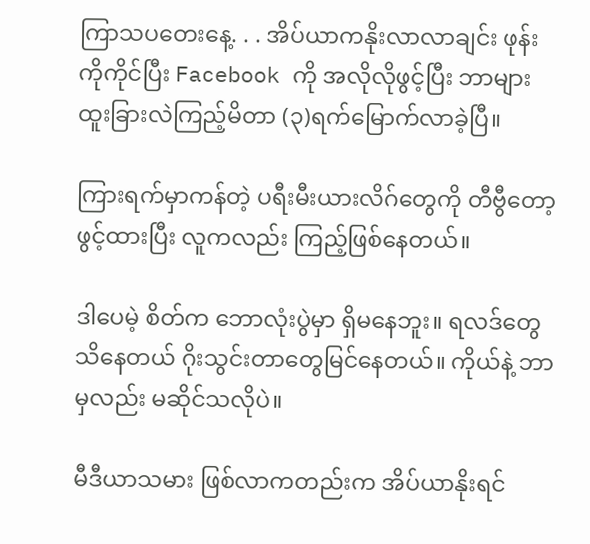ကြာသပတေးနေ့. . . အိပ်ယာကနိုးလာလာချင်း ဖုန်းကိုကိုင်ပြီး Facebook ကို အလိုလိုဖွင့်ပြီး ဘာများထူးခြားလဲကြည့်မိတာ (၃)ရက်မြောက်လာခဲ့ပြီ။

ကြားရက်မှာကန်တဲ့ ပရီးမီးယားလိဂ်တွေကို တီဗွီတော့ဖွင့်ထားပြီး လူကလည်း ကြည့်ဖြစ်နေတယ်။

ဒါပေမဲ့ စိတ်က ဘောလုံးပွဲမှာ ရှိမနေဘူး။ ရလဒ်တွေသိနေတယ် ဂိုးသွင်းတာတွေမြင်နေတယ်။ ကိုယ်နဲ့ ဘာမှလည်း မဆိုင်သလိုပဲ။

မီဒီယာသမား ဖြစ်လာကတည်းက အိပ်ယာနိုးရင်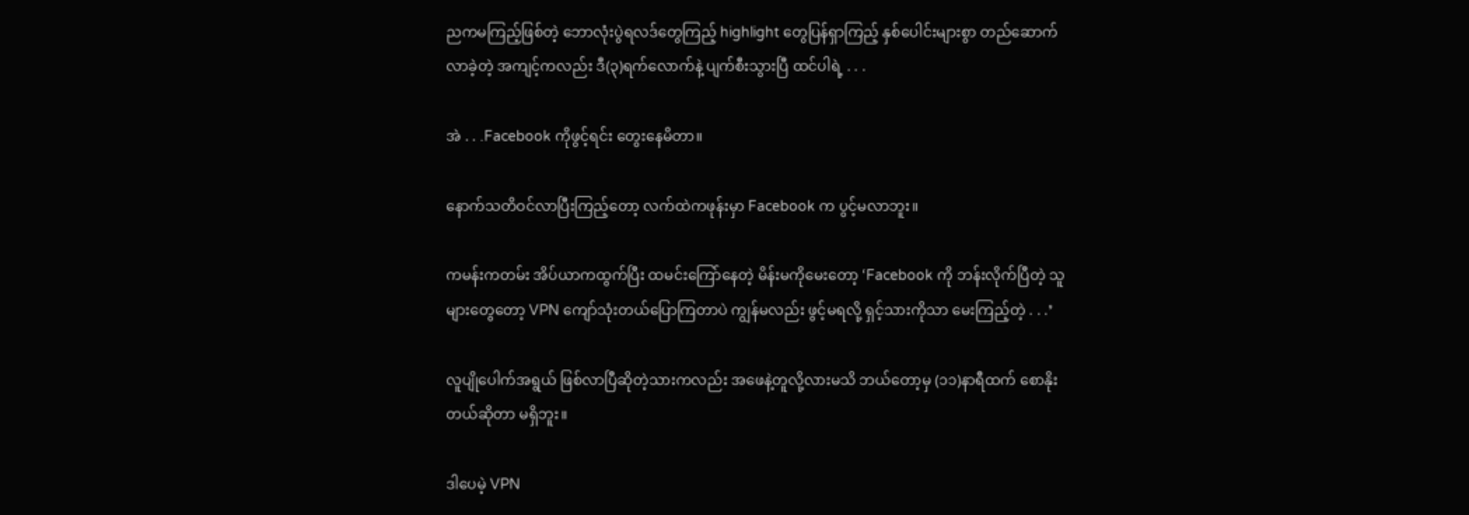ညကမကြည့်ဖြစ်တဲ့ ဘောလုံးပွဲရလဒ်တွေကြည့် highlight တွေပြန်ရှာကြည့် နှစ်ပေါင်းများစွာ တည်ဆောက်လာခဲ့တဲ့ အကျင့်ကလည်း ဒီ(၃)ရက်လောက်နဲ့ ပျက်စီးသွားပြီ ထင်ပါရဲ့ . . .

အဲ . . .Facebook ကိုဖွင့်ရင်း တွေးနေမိတာ။

နောက်သတိဝင်လာပြီးကြည့်တော့ လက်ထဲကဖုန်းမှာ Facebook က ပွင့်မလာဘူး။

ကမန်းကတမ်း အိပ်ယာကထွက်ပြီး ထမင်းကြော်နေတဲ့ မိန်းမကိုမေးတော့ ‘Facebook ကို ဘန်းလိုက်ပြီတဲ့ သူများတွေတော့ VPN ကျော်သုံးတယ်ပြောကြတာပဲ ကျွန်မလည်း ဖွင့်မရလို့ ရှင့်သားကိုသာ မေးကြည့်တဲ့ . . .’

လူပျိုပေါက်အရွယ် ဖြစ်လာပြီဆိုတဲ့သားကလည်း အဖေနဲ့တူလို့လားမသိ ဘယ်တော့မှ (၁၁)နာရီထက် စောနိုးတယ်ဆိုတာ မရှိဘူး။

ဒါပေမဲ့ VPN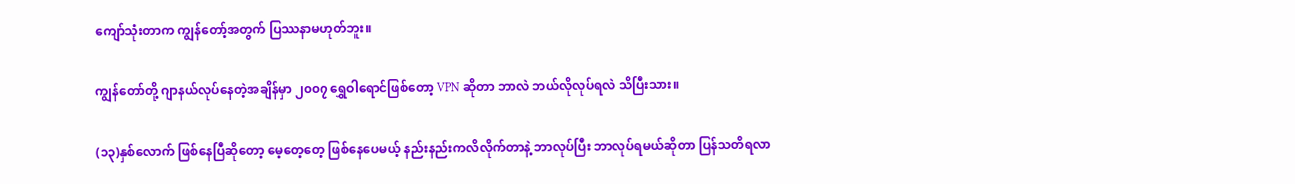ကျော်သုံးတာက ကျွန်တော့်အတွက် ပြဿနာမဟုတ်ဘူး။

ကျွန်တော်တို့ ဂျာနယ်လုပ်နေတဲ့အချိန်မှာ ၂၀၀၇ ရွှေဝါရောင်ဖြစ်တော့ VPN ဆိုတာ ဘာလဲ ဘယ်လိုလုပ်ရလဲ သိပြီးသား။

(၁၃)နှစ်လောက် ဖြစ်နေပြီဆိုတော့ မေ့တေ့တေ့ ဖြစ်နေပေမယ့် နည်းနည်းကလိလိုက်တာနဲ့ ဘာလုပ်ပြီး ဘာလုပ်ရမယ်ဆိုတာ ပြန်သတိရလာ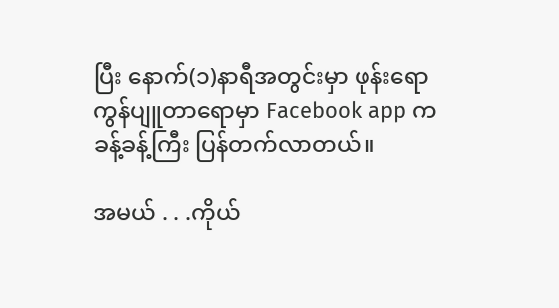ပြီး နောက်(၁)နာရီအတွင်းမှာ ဖုန်းရော ကွန်ပျူတာရောမှာ Facebook app က ခန့်ခန့်ကြီး ပြန်တက်လာတယ်။

အမယ် . . .ကိုယ်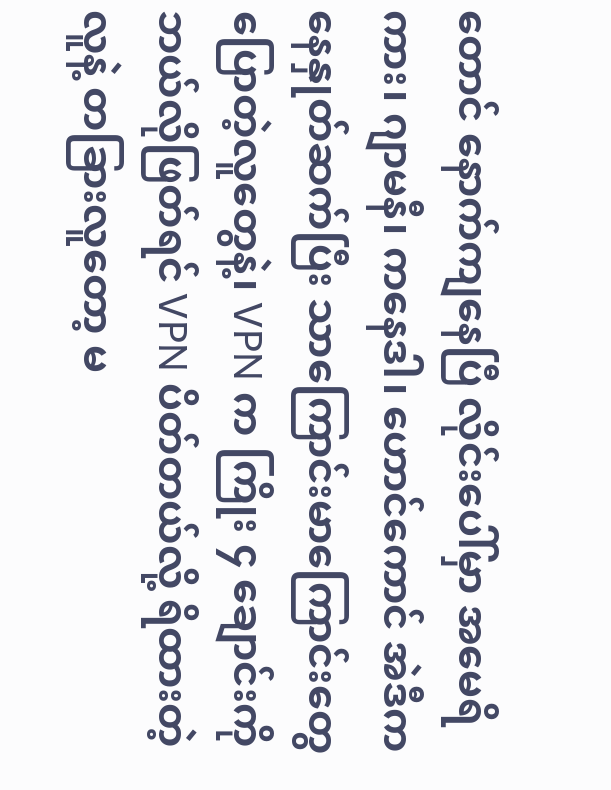တောင် နောက်ကျနေပြီ လိုင်းပေါ်မှာ အမေရိကား၊ ဂျာမနီ၊ ကနေဒါ၊ ဟောင်ကောင် အဲဒီကနေနှုတ်ဆက်ပြီး သာကြောင်းမာကြောင်းတွေ ပြောတဲ့လူတွေနဲ့၊ VPN က ကြိုး ၄ ချောင်းကို ဘယ်လိုဖြတ်ရင် VPN ပိတ်တယ်လို့ ရိထားတဲ့လူနဲ့ တခြားလူတော့ မ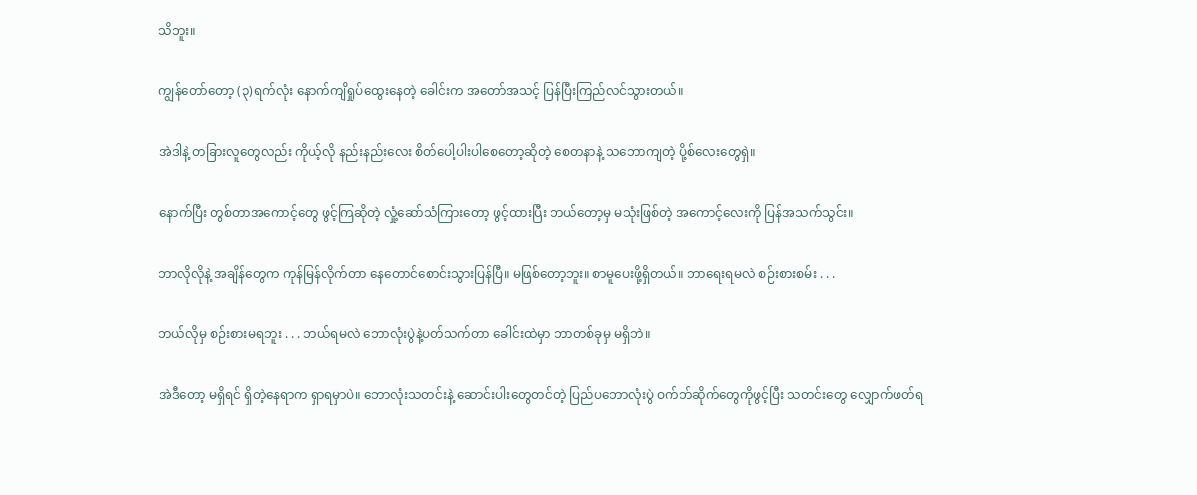သိဘူး။

ကျွန်တော်တော့ (၃)ရက်လုံး နောက်ကျိရှုပ်ထွေးနေတဲ့ ခေါင်းက အတော်အသင့် ပြန်ပြီးကြည်လင်သွားတယ်။

အဲဒါနဲ့ တခြားလူတွေလည်း ကိုယ့်လို နည်းနည်းလေး စိတ်ပေါ့ပါးပါစေတော့ဆိုတဲ့ စေတနာနဲ့ သဘောကျတဲ့ ပို့စ်လေးတွေရှဲ။

နောက်ပြီး တွစ်တာအကောင့်တွေ ဖွင့်ကြဆိုတဲ့ လှုံ့ဆော်သံကြားတော့ ဖွင့်ထားပြီး ဘယ်တော့မှ မသုံးဖြစ်တဲ့ အကောင့်လေးကို ပြန်အသက်သွင်း။

ဘာလိုလိုနဲ့ အချိန်တွေက ကုန်မြန်လိုက်တာ နေတောင်စောင်းသွားပြန်ပြီ။ မဖြစ်တော့ဘူး။ စာမူပေးဖို့ရှိတယ်။ ဘာရေးရမလဲ စဉ်းစားစမ်း . . .

ဘယ်လိုမှ စဉ်းစားမရဘူး . . . ဘယ်ရမလဲ ဘောလုံးပွဲနဲ့ပတ်သက်တာ ခေါင်းထဲမှာ ဘာတစ်ခုမှ မရှိဘဲ။

အဲဒီတော့ မရှိရင် ရှိတဲ့နေရာက ရှာရမှာပဲ။ ဘောလုံးသတင်းနဲ့ ဆောင်းပါးတွေတင်တဲ့ ပြည်ပဘောလုံးပွဲ ဝက်ဘ်ဆိုက်တွေကိုဖွင့်ပြီး သတင်းတွေ လျှောက်ဖတ်ရ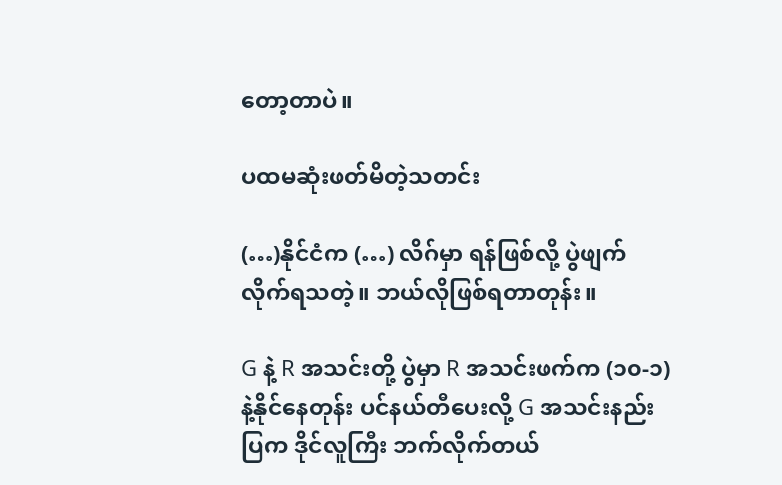တော့တာပဲ။

ပထမဆုံးဖတ်မိတဲ့သတင်း

(…)နိုင်ငံက (…) လိဂ်မှာ ရန်ဖြစ်လို့ ပွဲဖျက်လိုက်ရသတဲ့။ ဘယ်လိုဖြစ်ရတာတုန်း။

G နဲ့ R အသင်းတို့ ပွဲမှာ R အသင်းဖက်က (၁၀-၁)နဲ့နိုင်နေတုန်း ပင်နယ်တီပေးလို့ G အသင်းနည်းပြက ဒိုင်လူကြီး ဘက်လိုက်တယ်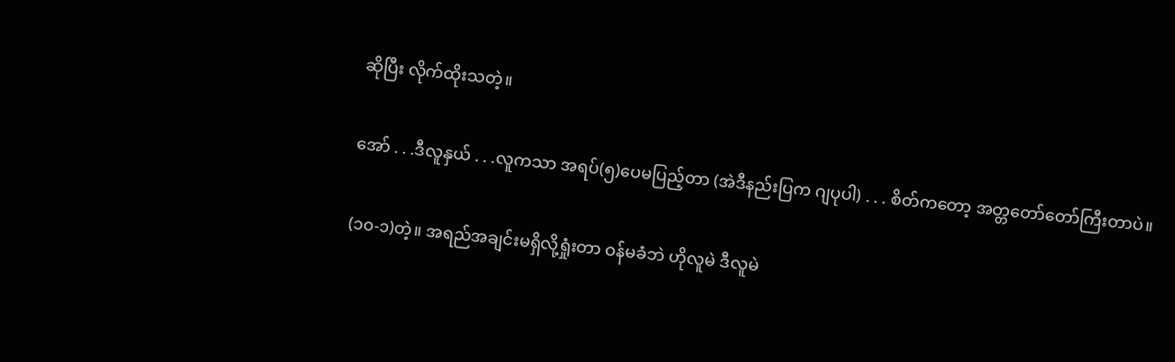ဆိုပြီး လိုက်ထိုးသတဲ့။

အော် . . .ဒီလူနှယ် . . .လူကသာ အရပ်(၅)ပေမပြည့်တာ (အဲဒီနည်းပြက ဂျပုပါ) . . . စိတ်ကတော့ အတ္တတော်တော်ကြီးတာပဲ။

(၁၀-၁)တဲ့။ အရည်အချင်းမရှိလို့ရှုံးတာ ဝန်မခံဘဲ ဟိုလူမဲ ဒီလူမဲ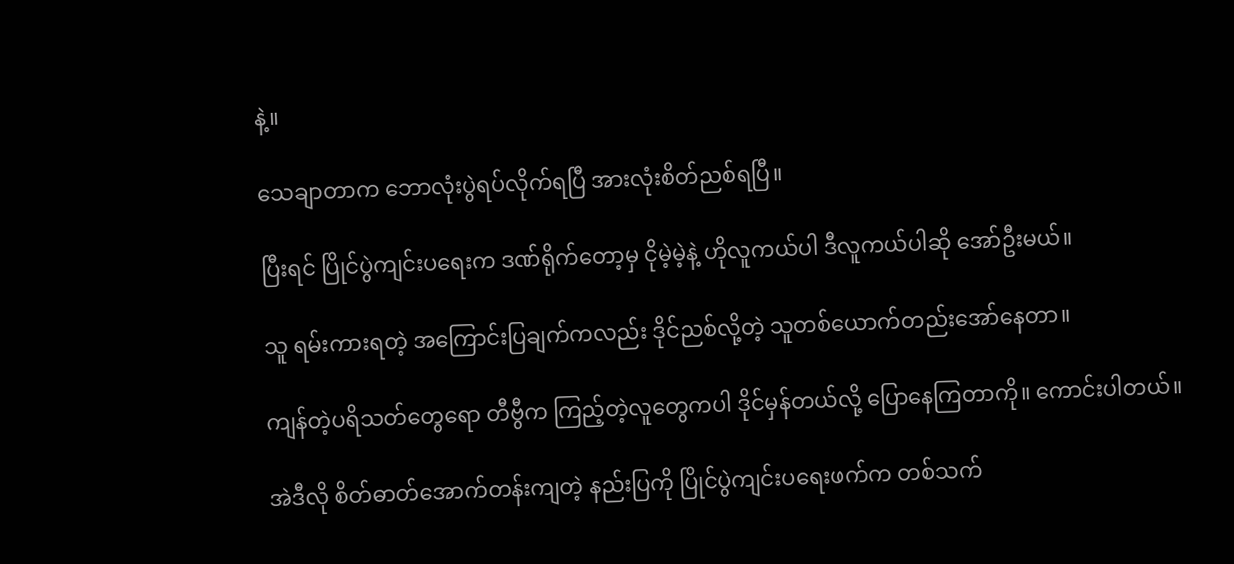နဲ့။

သေချာတာက ဘောလုံးပွဲရပ်လိုက်ရပြီ အားလုံးစိတ်ညစ်ရပြီ။

ပြီးရင် ပြိုင်ပွဲကျင်းပရေးက ဒဏ်ရိုက်တော့မှ ငိုမဲ့မဲ့နဲ့ ဟိုလူကယ်ပါ ဒီလူကယ်ပါဆို အော်ဦးမယ်။

သူ ရမ်းကားရတဲ့ အကြောင်းပြချက်ကလည်း ဒိုင်ညစ်လို့တဲ့ သူတစ်ယောက်တည်းအော်နေတာ။

ကျန်တဲ့ပရိသတ်တွေရော တီဗွီက ကြည့်တဲ့လူတွေကပါ ဒိုင်မှန်တယ်လို့ ပြောနေကြတာကို။ ကောင်းပါတယ်။

အဲဒီလို စိတ်ဓာတ်အောက်တန်းကျတဲ့ နည်းပြကို ပြိုင်ပွဲကျင်းပရေးဖက်က တစ်သက်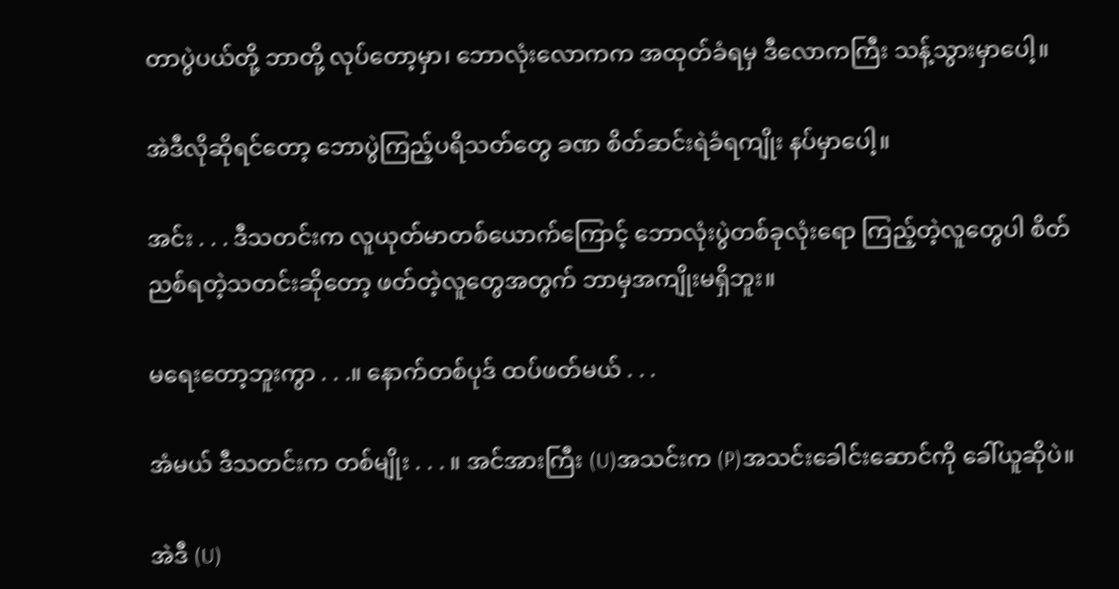တာပွဲပယ်တို့ ဘာတို့ လုပ်တော့မှာ၊ ဘောလုံးလောကက အထုတ်ခံရမှ ဒီလောကကြီး သန့်သွားမှာပေါ့။

အဲဒီလိုဆိုရင်တော့ ဘောပွဲကြည့်ပရိသတ်တွေ ခဏ စိတ်ဆင်းရဲခံရကျိုး နပ်မှာပေါ့။

အင်း . . . ဒီသတင်းက လူယုတ်မာတစ်ယောက်ကြောင့် ဘောလုံးပွဲတစ်ခုလုံးရော ကြည့်တဲ့လူတွေပါ စိတ်ညစ်ရတဲ့သတင်းဆိုတော့ ဖတ်တဲ့လူတွေအတွက် ဘာမှအကျိုးမရှိဘူး။

မရေးတော့ဘူးကွာ . . .။ နောက်တစ်ပုဒ် ထပ်ဖတ်မယ် . . .

အံမယ် ဒီသတင်းက တစ်မျိုး . . . ။ အင်အားကြီး (U)အသင်းက (P)အသင်းခေါင်းဆောင်ကို ခေါ်ယူဆိုပဲ။

အဲဒီ (U)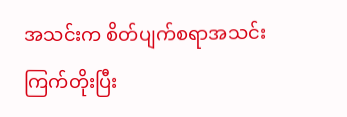အသင်းက စိတ်ပျက်စရာအသင်း ကြက်တိုးပြီး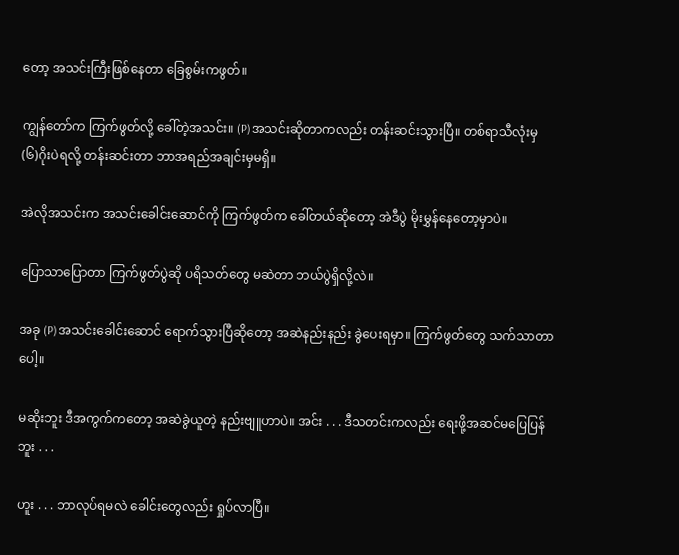တော့ အသင်းကြီးဖြစ်နေတာ ခြေစွမ်းကဖွတ်။

ကျွန်တော်က ကြက်ဖွတ်လို့ ခေါ်တဲ့အသင်း။ (P)အသင်းဆိုတာကလည်း တန်းဆင်းသွားပြီ။ တစ်ရာသီလုံးမှ (၆)ဂိုးပဲရလို့ တန်းဆင်းတာ ဘာအရည်အချင်းမှမရှိ။

အဲလိုအသင်းက အသင်းခေါင်းဆောင်ကို ကြက်ဖွတ်က ခေါ်တယ်ဆိုတော့ အဲဒီပွဲ မိုးမွှန်နေတော့မှာပဲ။

ပြောသာပြောတာ ကြက်ဖွတ်ပွဲဆို ပရိသတ်တွေ မဆဲတာ ဘယ်ပွဲရှိလို့လဲ။

အခု (P)အသင်းခေါင်းဆောင် ရောက်သွားပြီဆိုတော့ အဆဲနည်းနည်း ခွဲပေးရမှာ။ ကြက်ဖွတ်တွေ သက်သာတာပေါ့။

မဆိုးဘူး ဒီအကွက်ကတော့ အဆဲခွဲယူတဲ့ နည်းဗျူဟာပဲ။ အင်း . . . ဒီသတင်းကလည်း ရေးဖို့အဆင်မပြေပြန်ဘူး . . .

ဟူး . . . ဘာလုပ်ရမလဲ ခေါင်းတွေလည်း ရှုပ်လာပြီ။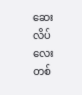ဆေးလိပ်လေးတစ်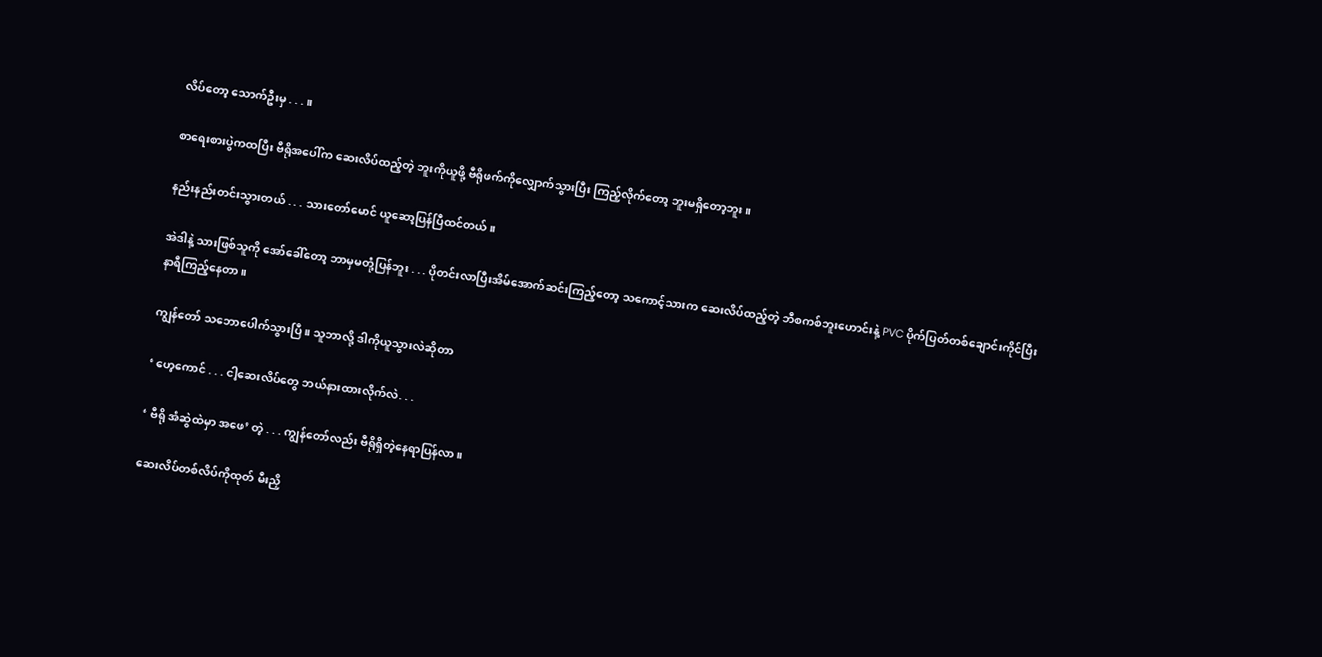လိပ်တော့ သောက်ဦးမှ . . . ။

စာရေးစားပွဲကထပြီး ဗီရိုအပေါ်က ဆေးလိပ်ထည့်တဲ့ ဘူးကိုယူဖို့ ဗီရိုဖက်ကိုလျှောက်သွားပြီး ကြည့်လိုက်တော့ ဘူးမရှိတော့ဘူး။

နည်းနည်းတင်းသွားတယ် . . . သားတော်မောင် ယူဆော့ပြန်ပြီထင်တယ်။

အဲဒါနဲ့ သားဖြစ်သူကို အော်ခေါ်တော့ ဘာမှမတုံ့ပြန်ဘူး . . . ပိုတင်းလာပြီးအိမ်အောက်ဆင်းကြည့်တော့ သကောင့်သားက ဆေးလိပ်ထည့်တဲ့ ဘီစကစ်ဘူးဟောင်းနဲ့ PVC ပိုက်ပြတ်တစ်ချောင်းကိုင်ပြီး နာရီကြည့်နေတာ။

ကျွန်တော် သဘောပေါက်သွားပြီ။ သူဘာလို့ ဒါကိုယူသွားလဲဆိုတာ

‘ ဟေ့ကောင် . . . ငါ့ဆေးလိပ်တွေ ဘယ်နားထားလိုက်လဲ. . .

‘ ဗီရို အံဆွဲထဲမှာ အဖေ’ တဲ့ . . . ကျွန်တော်လည်း ဗီရိုရှိတဲ့နေရာပြန်လာ။

ဆေးလိပ်တစ်လိပ်ကိုထုတ် မီးညှိ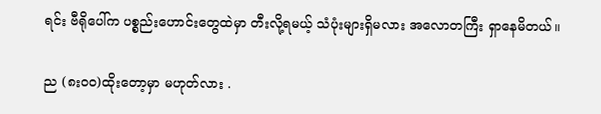ရင်း ဗီရိုပေါ်က ပစ္စည်းဟောင်းတွေထဲမှာ တီးလို့ရမယ့် သံပုံးများရှိမလား အလောတကြီး ရှာနေမိတယ်။

ည (၈း၀၀)ထိုးတော့မှာ မဟုတ်လား .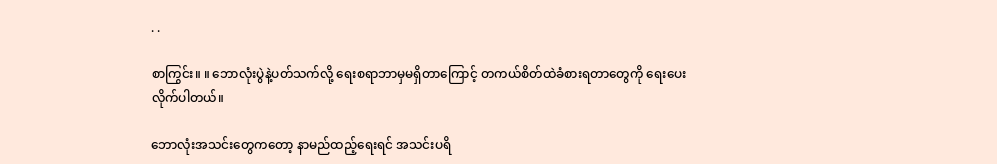. .

စာကြွင်း။ ။ ဘောလုံးပွဲနဲ့ပတ်သက်လို့ ရေးစရာဘာမှမရှိတာကြောင့် တကယ်စိတ်ထဲခံစားရတာတွေကို ရေးပေးလိုက်ပါတယ်။

ဘောလုံးအသင်းတွေကတော့ နာမည်ထည့်ရေးရင် အသင်းပရိ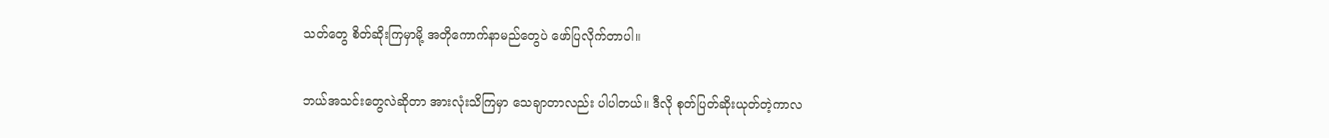သတ်တွေ စိတ်ဆိုးကြမှာမို့ အတိုကောက်နာမည်တွေပဲ ဖော်ပြလိုက်တာပါ။

ဘယ်အသင်းတွေလဲဆိုတာ အားလုံးသိကြမှာ သေချာတာလည်း ပါပါတယ်။ ဒီလို စုတ်ပြတ်ဆိုးယုတ်တဲ့ကာလ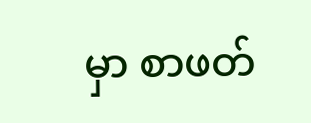မှာ စာဖတ်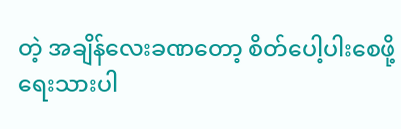တဲ့ အချိန်လေးခဏတော့ စိတ်ပေါ့ပါးစေဖို့ ရေးသားပါ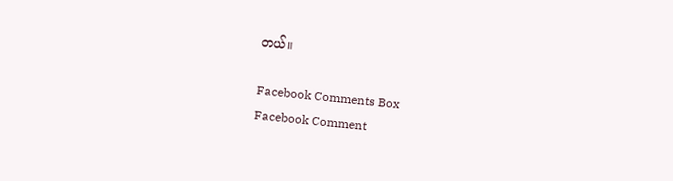တယ်။

Facebook Comments Box
Facebook Comment